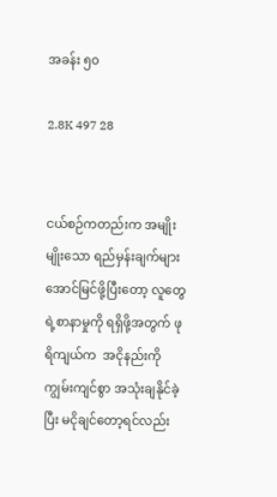အခန်း ၅၀

2.8K 497 28


ငယ်စဉ်ကတည်းက အမျိုးမျိုးသော ရည်မှန်းချက်များ အောင်မြင်ဖို့ပြီးတော့ လူတွေရဲ့စာနာမှုကို ရရှိဖို့အတွက် ဖုရိကျယ်က  အငိုနည်းကို ကျွမ်းကျင်စွာ အသုံးချနိုင်ခဲ့ပြီး မငိုချင်တော့ရင်လည်း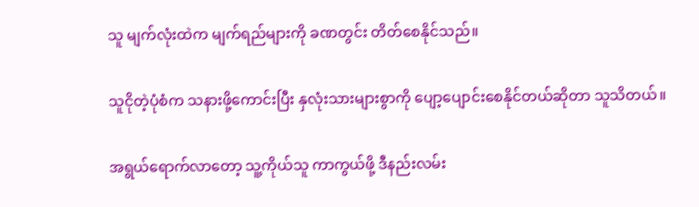သူ မျက်လုံးထဲက မျက်ရည်များကို ခဏတွင်း တိတ်စေနိုင်သည်။

သူငိုတဲ့ပုံစံက သနားဖို့ကောင်းပြီး နှလုံးသားများစွာကို ပျော့ပျောင်းစေနိုင်တယ်ဆိုတာ သူသိတယ်။

အရွယ်ရောက်လာတော့ သူ့ကိုယ်သူ ကာကွယ်ဖို့ ဒီနည်းလမ်း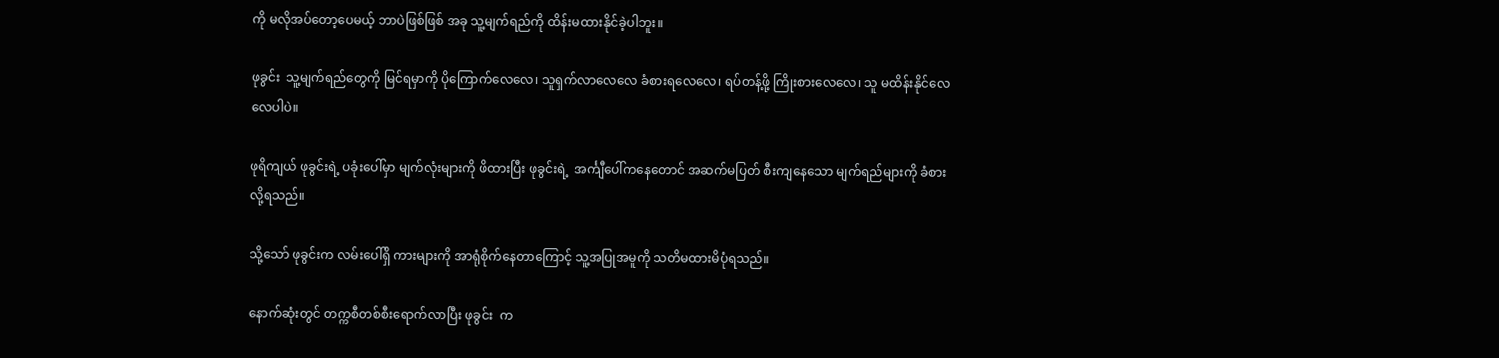ကို မလိုအပ်တော့ပေမယ့် ဘာပဲဖြစ်ဖြစ် အခု သူ့မျက်ရည်ကို ထိန်းမထားနိုင်ခဲ့ပါဘူး။

ဖုခွင်း  သူ့မျက်ရည်တွေကို မြင်ရမှာကို ပိုကြောက်လေလေ၊ သူရှက်လာလေလေ ခံစားရလေလေ၊ ရပ်တန့်ဖို့ ကြိုးစားလေလေ၊ သူ မထိန်းနိုင်လေလေပါပဲ။

ဖုရိကျယ် ဖုခွင်းရဲ့ ပခုံးပေါ်မှာ မျက်လုံးများကို ဖိထားပြီး ဖုခွင်းရဲ့  အင်္ကျီပေါ်ကနေတောင် အဆက်မပြတ် စီးကျနေသော မျက်ရည်များကို ခံစားလို့ရသည်။

သို့သော် ဖုခွင်းက လမ်းပေါ်ရှိ ကားများကို အာရုံစိုက်နေတာကြောင့် သူ့အပြုအမူကို သတိမထားမိပုံရသည်။

နောက်ဆုံးတွင် တက္ကစီတစ်စီးရောက်လာပြီး ဖုခွင်း  က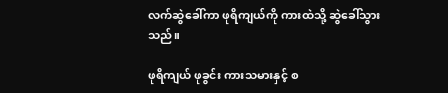လက်ဆွဲခေါ်ကာ ဖုရိကျယ်ကို ကားထဲသို့ ဆွဲခေါ်သွားသည်။

ဖုရိကျယ် ဖုခွင်း ကားသမားနှင့် စ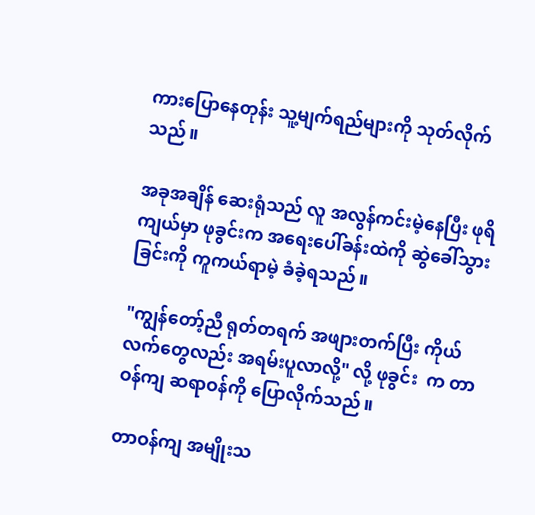ကားပြောနေတုန်း သူ့မျက်ရည်များကို သုတ်လိုက်သည်။

အခုအချိန် ဆေးရုံသည် လူ အလွန်ကင်းမဲ့နေပြီး ဖုရိကျယ်မှာ ဖုခွင်းက အရေးပေါ်ခန်းထဲကို ဆွဲခေါ်သွားခြင်းကို ကူကယ်ရာမဲ့ ခံခဲ့ရသည်။

"ကျွန်တော့်ညီ ရုတ်တရက် အဖျားတက်ပြီး ကိုယ်လက်တွေလည်း အရမ်းပူလာလို့" လို့ ဖုခွင်း  က တာဝန်ကျ ဆရာဝန်ကို ပြောလိုက်သည်။

တာဝန်ကျ အမျိုးသ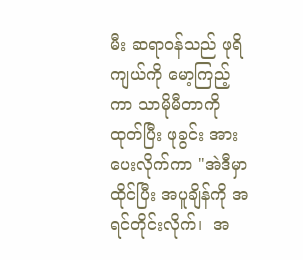မီး ဆရာဝန်သည် ဖုရိကျယ်ကို မော့ကြည့်ကာ သာမိုမီတာကို ထုတ်ပြီး ဖုခွင်း အား ပေးလိုက်ကာ "အဲဒီမှာ ထိုင်ပြီး အပူချိန်ကို အရင်တိုင်းလိုက်၊  အ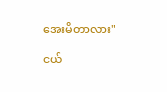အေးမိတာလား"

ငယ်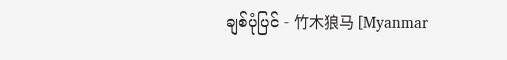ချစ်ပုံပြင် - 竹木狼马 [Myanmar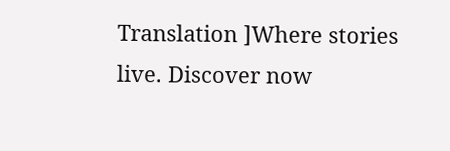Translation ]Where stories live. Discover now